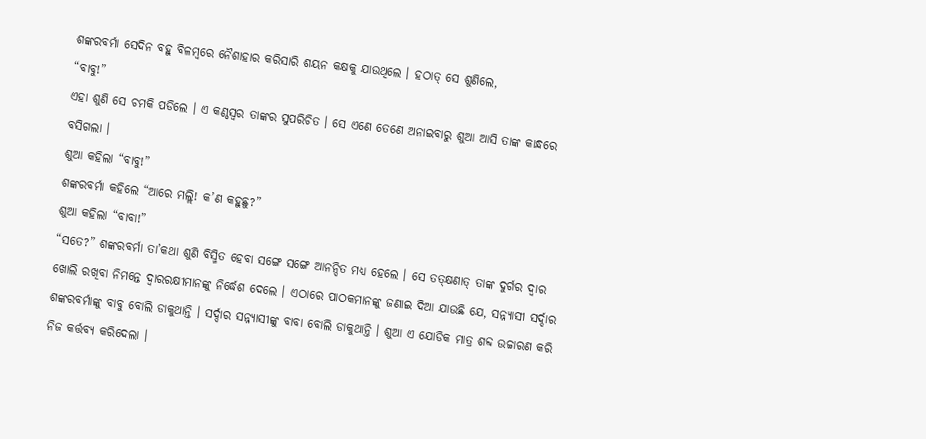ଶଙ୍କରବର୍ମା ସେଦିନ ବହୁ ବିଳମ୍ବରେ ନୈଶାହାର କରିସାରି ଶୟନ କକ୍ଷକୁ ଯାଉଥିଲେ । ହଠାତ୍ ସେ ଶୁଣିଲେ,
“ବାବୁ!”
ଏହା ଶୁଣି ସେ ଚମକି ପଡିଲେ । ଏ କଣ୍ଠସ୍ୱର ତାଙ୍କର ସୁପରିଚିତ । ସେ ଏଣେ ତେଣେ ଅନାଇବାରୁ ଶୁଆ ଆସି ତାଙ୍କ କାନ୍ଧରେ ବସିଗଲା ।
ଶୁଆ କହିଲା “ବାବୁ!”
ଶଙ୍କରବର୍ମା କହିଲେ “ଆରେ ମଲ୍ଲି! କ’ଣ କହୁଛୁ?”
ଶୁଆ କହିଲା “ବାବା!”
“ସତେ?” ଶଙ୍କରବର୍ମା ତା’କଥା ଶୁଣି ବିସ୍ମିତ ହେବା ସଙ୍ଗେ ସଙ୍ଗେ ଆନନ୍ଦିତ ମଧ୍ୟ ହେଲେ । ସେ ତତ୍କ୍ଷଣାତ୍ ତାଙ୍କ ଦୁର୍ଗର ଦ୍ୱାର ଖୋଲି ରଖିବା ନିମନ୍ତେ ଦ୍ୱାରରକ୍ଷୀମାନଙ୍କୁ ନିର୍ଦ୍ଧେଶ ଦେଲେ । ଏଠାରେ ପାଠକମାନଙ୍କୁ ଜଣାଇ ଦିଆ ଯାଉଛି ଯେ, ସନ୍ନ୍ୟାସୀ ସର୍ଦ୍ଦାର ଶଙ୍କରବର୍ମାଙ୍କୁ ବାବୁ ବୋଲି ଡାକୁଥାନ୍ତି । ସର୍ଦ୍ଦାର ସନ୍ନ୍ୟାସୀଙ୍କୁ ବାବା ବୋଲି ଡାକୁଥାନ୍ତି । ଶୁଆ ଏ ଯୋଡିକ ମାତ୍ର ଶବ୍ଦ ଉଚ୍ଚାରଣ କରି ନିଜ କର୍ତ୍ତବ୍ୟ କରିଦେଲା ।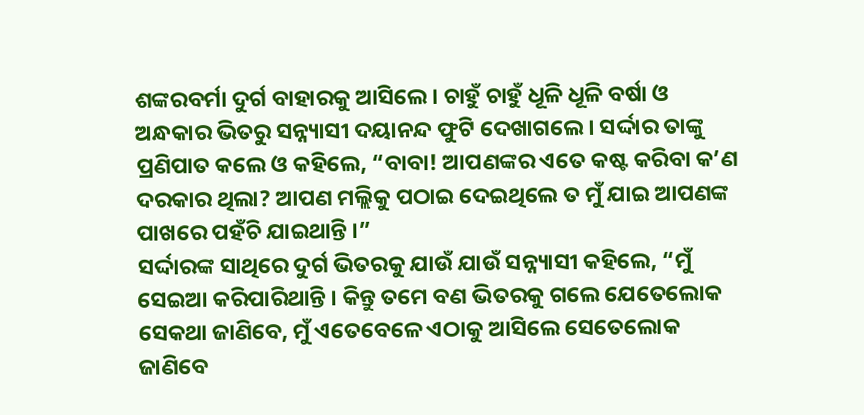ଶଙ୍କରବର୍ମା ଦୁର୍ଗ ବାହାରକୁ ଆସିଲେ । ଚାହୁଁ ଚାହୁଁ ଧୂଳି ଧୂଳି ବର୍ଷା ଓ ଅନ୍ଧକାର ଭିତରୁ ସନ୍ନ୍ୟାସୀ ଦୟାନନ୍ଦ ଫୁଟି ଦେଖାଗଲେ । ସର୍ଦ୍ଦାର ତାଙ୍କୁ ପ୍ରଣିପାତ କଲେ ଓ କହିଲେ, “ବାବା! ଆପଣଙ୍କର ଏତେ କଷ୍ଟ କରିବା କ’ଣ ଦରକାର ଥିଲା? ଆପଣ ମଲ୍ଲିକୁ ପଠାଇ ଦେଇଥିଲେ ତ ମୁଁ ଯାଇ ଆପଣଙ୍କ ପାଖରେ ପହଁଚି ଯାଇଥାନ୍ତି ।”
ସର୍ଦ୍ଦାରଙ୍କ ସାଥିରେ ଦୁର୍ଗ ଭିତରକୁ ଯାଉଁ ଯାଉଁ ସନ୍ନ୍ୟାସୀ କହିଲେ, “ମୁଁ ସେଇଆ କରିପାରିଥାନ୍ତି । କିନ୍ତୁ ତମେ ବଣ ଭିତରକୁ ଗଲେ ଯେତେଲୋକ ସେକଥା ଜାଣିବେ, ମୁଁ ଏତେବେଳେ ଏଠାକୁ ଆସିଲେ ସେତେଲୋକ ଜାଣିବେ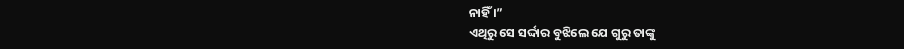ନାହିଁ ।”
ଏଥିରୁ ସେ ସର୍ଦ୍ଦାର ବୁଝିଲେ ଯେ ଗୁରୁ ତାଙ୍କୁ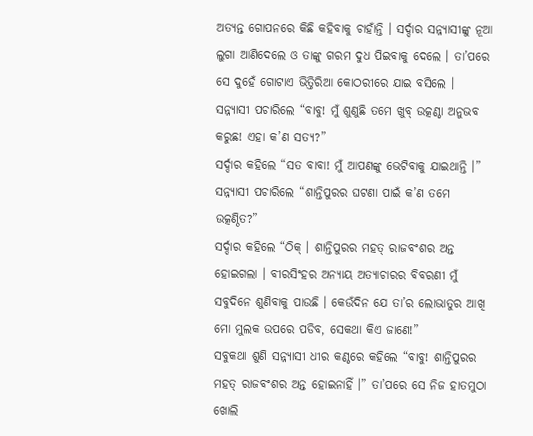ଅତ୍ୟନ୍ତ ଗୋପନରେ କିଛି କହିବାକୁ ଚାହାଁନ୍ତି । ସର୍ଦ୍ଦାର ସନ୍ନ୍ୟାସୀଙ୍କୁ ନୂଆ ଲୁଗା ଆଣିଦେଲେ ଓ ତାଙ୍କୁ ଗରମ ଦୁଧ ପିଇବାକୁ ଦେଲେ । ତା’ପରେ ସେ ଦୁହେଁ ଗୋଟାଏ ଭିତ୍ତିରିଆ କୋଠରୀରେ ଯାଇ ବସିଲେ ।
ସନ୍ନ୍ୟାସୀ ପଚାରିଲେ “ବାବୁ! ମୁଁ ଶୁଣୁଛି ତମେ ଖୁବ୍ ଉତ୍କଣ୍ଠା ଅନୁଭବ କରୁଛ! ଏହା କ’ଣ ସତ୍ୟ?”
ସର୍ଦ୍ଦାର କହିଲେ “ସତ ବାବା! ମୁଁ ଆପଣଙ୍କୁ ଭେଟିବାକୁ ଯାଇଥାନ୍ତି ।”
ସନ୍ନ୍ୟାସୀ ପଚାରିଲେ “ଶାନ୍ତିପୁରର ଘଟଣା ପାଇଁ କ’ଣ ତମେ ଉତ୍କଣ୍ଠିତ?”
ସର୍ଦ୍ଦାର କହିଲେ “ଠିକ୍ । ଶାନ୍ତିପୁରର ମହତ୍ ରାଜବଂଶର ଅନ୍ତ ହୋଇଗଲା । ବୀରସିଂହର ଅନ୍ୟାୟ ଅତ୍ୟାଚାରର ବିବରଣୀ ମୁଁ ସବୁଦିନେ ଶୁଣିବାକୁ ପାଉଛି । କେଉଁଦିନ ଯେ ତା’ର ଲୋଭାତୁର ଆଖି ମୋ ମୁଲକ ଉପରେ ପଡିବ, ସେକଥା କିଏ ଜାଣେ!”
ସବୁକଥା ଶୁଣି ସନ୍ନ୍ୟାସୀ ଧୀର କଣ୍ଠରେ କହିଲେ “ବାବୁ! ଶାନ୍ତିପୁରର ମହତ୍ ରାଜବଂଶର ଅନ୍ତ ହୋଇନାହିଁ ।” ତା’ପରେ ସେ ନିଜ ହାତମୁଠା ଖୋଲି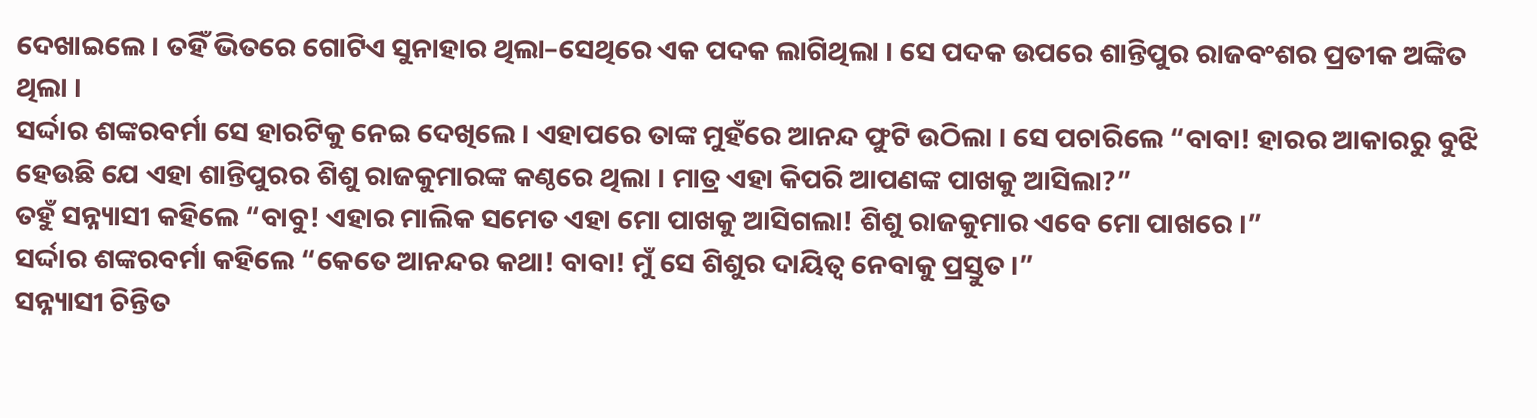ଦେଖାଇଲେ । ତହିଁ ଭିତରେ ଗୋଟିଏ ସୁନାହାର ଥିଲା–ସେଥିରେ ଏକ ପଦକ ଲାଗିଥିଲା । ସେ ପଦକ ଉପରେ ଶାନ୍ତିପୁର ରାଜବଂଶର ପ୍ରତୀକ ଅଙ୍କିତ ଥିଲା ।
ସର୍ଦ୍ଦାର ଶଙ୍କରବର୍ମା ସେ ହାରଟିକୁ ନେଇ ଦେଖିଲେ । ଏହାପରେ ତାଙ୍କ ମୁହଁରେ ଆନନ୍ଦ ଫୁଟି ଉଠିଲା । ସେ ପଚାରିଲେ “ବାବା! ହାରର ଆକାରରୁ ବୁଝି ହେଉଛି ଯେ ଏହା ଶାନ୍ତିପୁରର ଶିଶୁ ରାଜକୁମାରଙ୍କ କଣ୍ଠରେ ଥିଲା । ମାତ୍ର ଏହା କିପରି ଆପଣଙ୍କ ପାଖକୁ ଆସିଲା?”
ତହୁଁ ସନ୍ନ୍ୟାସୀ କହିଲେ “ବାବୁ! ଏହାର ମାଲିକ ସମେତ ଏହା ମୋ ପାଖକୁ ଆସିଗଲା! ଶିଶୁ ରାଜକୁମାର ଏବେ ମୋ ପାଖରେ ।”
ସର୍ଦ୍ଦାର ଶଙ୍କରବର୍ମା କହିଲେ “କେତେ ଆନନ୍ଦର କଥା! ବାବା! ମୁଁ ସେ ଶିଶୁର ଦାୟିତ୍ୱ ନେବାକୁ ପ୍ରସ୍ତୁତ ।”
ସନ୍ନ୍ୟାସୀ ଚିନ୍ତିତ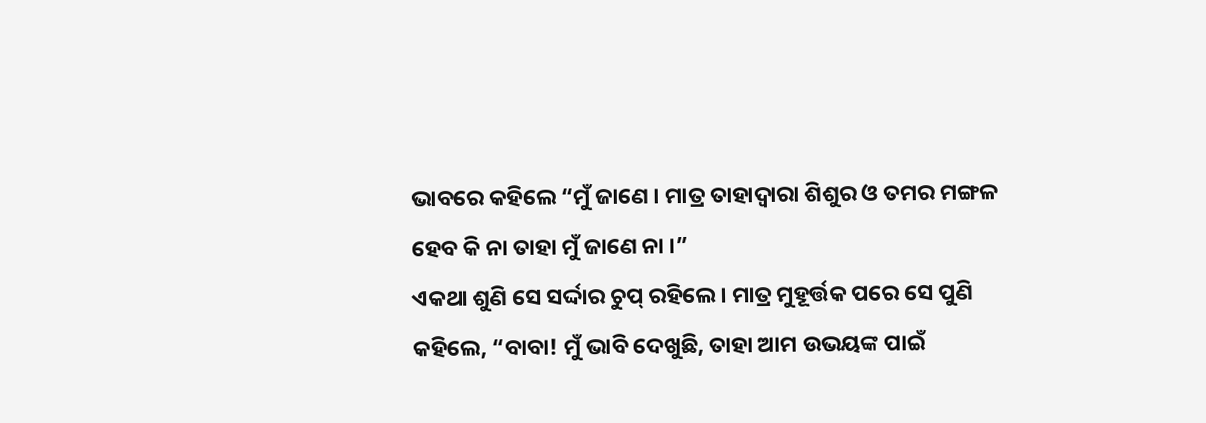ଭାବରେ କହିଲେ “ମୁଁ ଜାଣେ । ମାତ୍ର ତାହାଦ୍ୱାରା ଶିଶୁର ଓ ତମର ମଙ୍ଗଳ ହେବ କି ନା ତାହା ମୁଁ ଜାଣେ ନା ।”
ଏକଥା ଶୁଣି ସେ ସର୍ଦ୍ଦାର ଚୁପ୍ ରହିଲେ । ମାତ୍ର ମୁହୂର୍ତ୍ତକ ପରେ ସେ ପୁଣି କହିଲେ, “ବାବା! ମୁଁ ଭାବି ଦେଖୁଛି, ତାହା ଆମ ଉଭୟଙ୍କ ପାଇଁ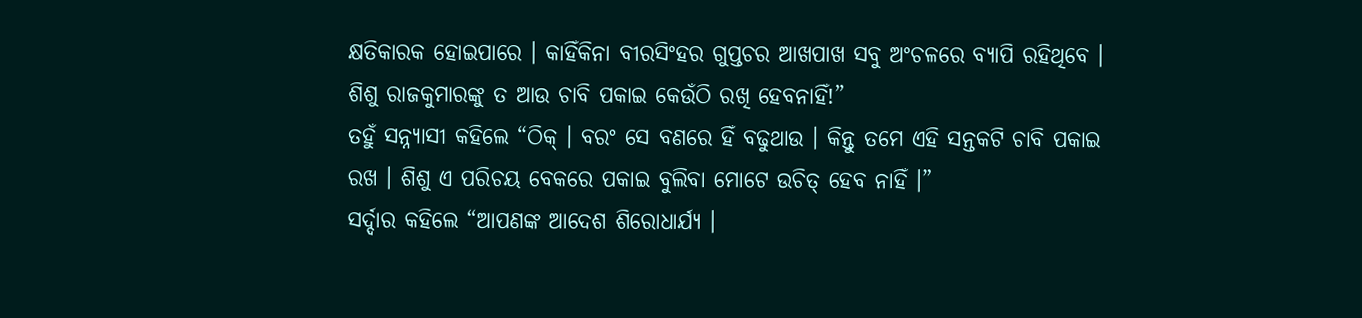କ୍ଷତିକାରକ ହୋଇପାରେ । କାହିଁକିନା ବୀରସିଂହର ଗୁପ୍ତଚର ଆଖପାଖ ସବୁ ଅଂଚଳରେ ବ୍ୟାପି ରହିଥିବେ । ଶିଶୁ ରାଜକୁମାରଙ୍କୁ ତ ଆଉ ଚାବି ପକାଇ କେଉଁଠି ରଖି ହେବନାହିଁ!”
ତହୁଁ ସନ୍ନ୍ୟାସୀ କହିଲେ “ଠିକ୍ । ବରଂ ସେ ବଣରେ ହିଁ ବଢୁଥାଉ । କିନ୍ତୁ ତମେ ଏହି ସନ୍ତକଟି ଚାବି ପକାଇ ରଖ । ଶିଶୁ ଏ ପରିଚୟ ବେକରେ ପକାଇ ବୁଲିବା ମୋଟେ ଉଚିତ୍ ହେବ ନାହିଁ ।”
ସର୍ଦ୍ଦାର କହିଲେ “ଆପଣଙ୍କ ଆଦେଶ ଶିରୋଧାର୍ଯ୍ୟ ।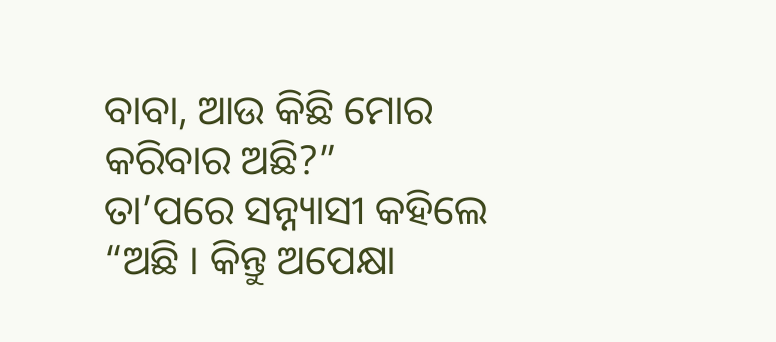ବାବା, ଆଉ କିଛି ମୋର କରିବାର ଅଛି?”
ତା’ପରେ ସନ୍ନ୍ୟାସୀ କହିଲେ “ଅଛି । କିନ୍ତୁ ଅପେକ୍ଷା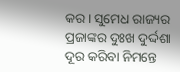କର । ସୁମେଧ ରାଜ୍ୟର ପ୍ରଜାଙ୍କର ଦୁଃଖ ଦୁର୍ଦ୍ଦଶା ଦୂର କରିବା ନିମନ୍ତେ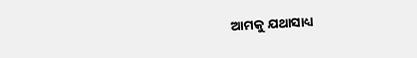ଆମକୁ ଯଥାସାଧ୍ୟ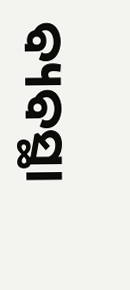ବ୍ୟବସ୍ଥା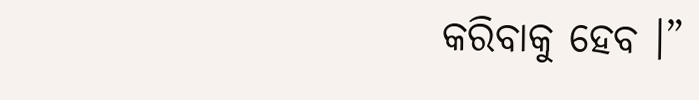କରିବାକୁ ହେବ ।”